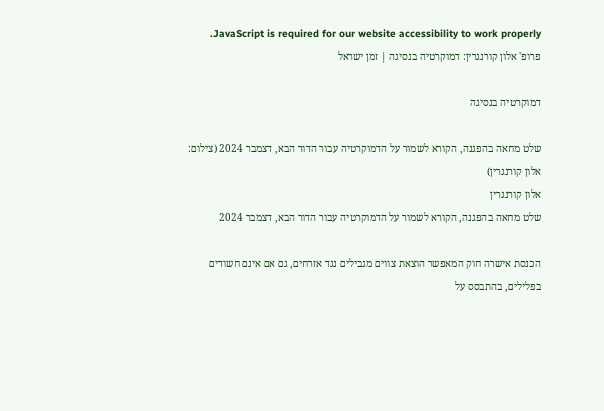JavaScript is required for our website accessibility to work properly. פרופ' אלון קורנגרין: דמוקרטיה בנסיגה | זמן ישראל

דמוקרטיה בנסיגה

שלט מחאה בהפגנה, הקורא לשמור על הדמוקרטיה עבור הדור הבא, דצמבר 2024 (צילום: אלון קורנגרין)
אלון קורנגרין
שלט מחאה בהפגנה, הקורא לשמור על הדמוקרטיה עבור הדור הבא, דצמבר 2024

הכנסת אישרה חוק המאפשר הוצאת צווים מגבילים נגד אזרחים, גם אם אינם חשודים בפלילים, בהתבסס על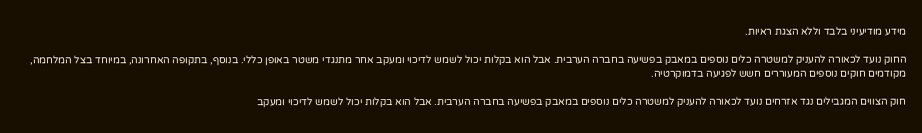מידע מודיעיני בלבד וללא הצגת ראיות.

החוק נועד לכאורה להעניק למשטרה כלים נוספים במאבק בפשיעה בחברה הערבית. אבל הוא בקלות יכול לשמש לדיכוי ומעקב אחר מתנגדי משטר באופן כללי. בנוסף, בתקופה האחרונה, במיוחד בצל המלחמה, מקודמים חוקים נוספים המעוררים חשש לפגיעה בדמוקרטיה.

חוק הצווים המגבילים נגד אזרחים נועד לכאורה להעניק למשטרה כלים נוספים במאבק בפשיעה בחברה הערבית. אבל הוא בקלות יכול לשמש לדיכוי ומעקב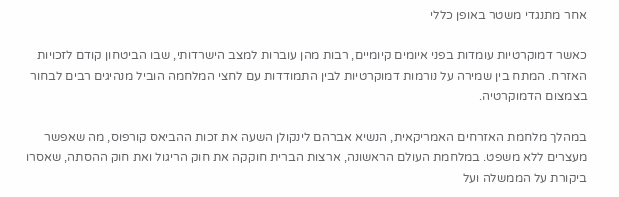אחר מתנגדי משטר באופן כללי

כאשר דמוקרטיות עומדות בפני איומים קיומיים, רבות מהן עוברות למצב הישרדותי, שבו הביטחון קודם לזכויות האזרח. המתח בין שמירה על נורמות דמוקרטיות לבין התמודדות עם לחצי המלחמה הוביל מנהיגים רבים לבחור בצמצום הדמוקרטיה.

במהלך מלחמת האזרחים האמריקאית, הנשיא אברהם לינקולן השעה את זכות ההביאס קורפוס, מה שאפשר מעצרים ללא משפט. במלחמת העולם הראשונה, ארצות הברית חוקקה את חוק הריגול ואת חוק ההסתה, שאסרו ביקורת על הממשלה ועל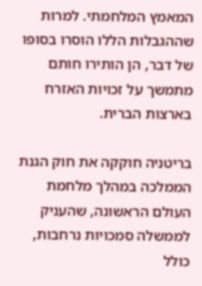המאמץ המלחמתי. למרות שההגבלות הללו הוסרו בסופו של דבר, הן הותירו חותם מתמשך על זכויות האזרח בארצות הברית.

בריטניה חוקקה את חוק הגנת הממלכה במהלך מלחמת העולם הראשונה, שהעניק לממשלה סמכויות נרחבות, כולל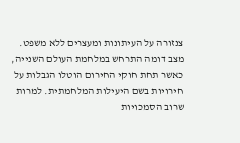צנזורה על העיתונות ומעצרים ללא משפט. מצב דומה התרחש במלחמת העולם השנייה, כאשר תחת חוקי החירום הוטלו הגבלות על חירויות בשם היעילות המלחמתית. למרות שרוב הסמכויות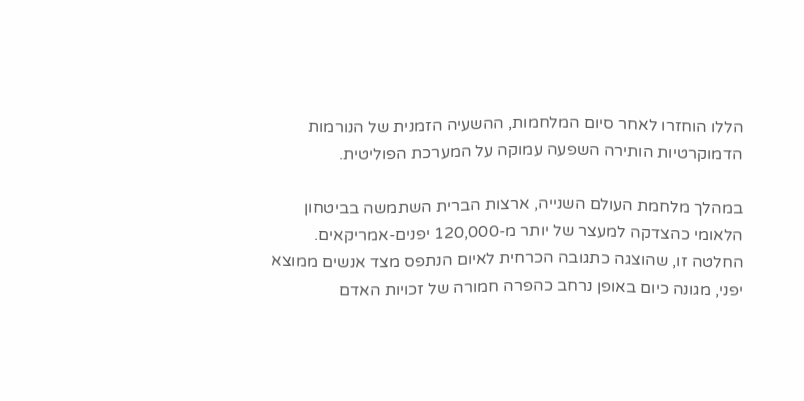הללו הוחזרו לאחר סיום המלחמות, ההשעיה הזמנית של הנורמות הדמוקרטיות הותירה השפעה עמוקה על המערכת הפוליטית.

במהלך מלחמת העולם השנייה, ארצות הברית השתמשה בביטחון הלאומי כהצדקה למעצר של יותר מ-120,000 יפנים-אמריקאים. החלטה זו, שהוצגה כתגובה הכרחית לאיום הנתפס מצד אנשים ממוצא יפני, מגונה כיום באופן נרחב כהפרה חמורה של זכויות האדם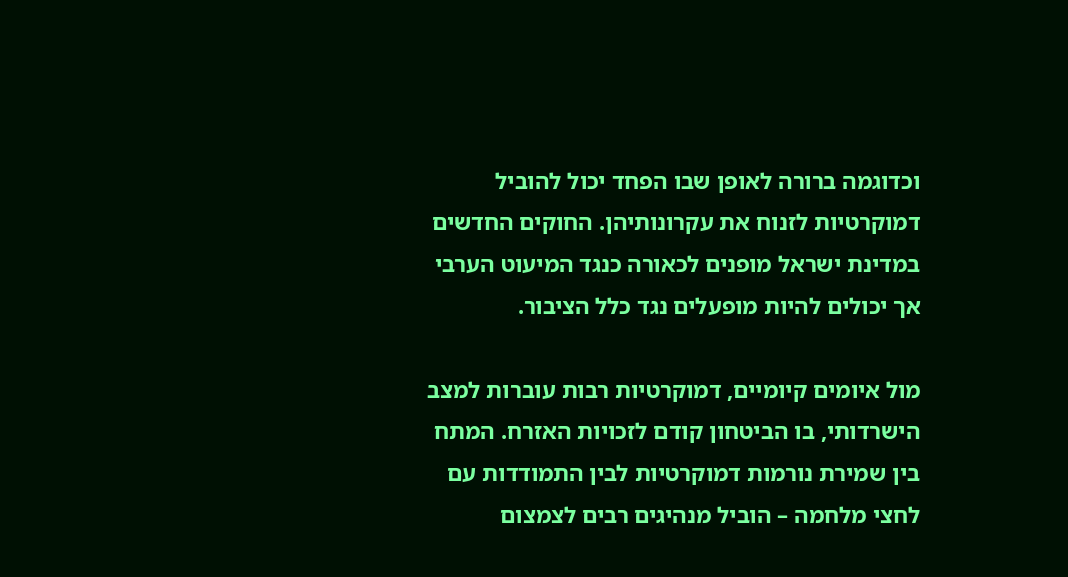וכדוגמה ברורה לאופן שבו הפחד יכול להוביל דמוקרטיות לזנוח את עקרונותיהן. החוקים החדשים במדינת ישראל מופנים לכאורה כנגד המיעוט הערבי אך יכולים להיות מופעלים נגד כלל הציבור.

מול איומים קיומיים, דמוקרטיות רבות עוברות למצב הישרדותי, בו הביטחון קודם לזכויות האזרח. המתח בין שמירת נורמות דמוקרטיות לבין התמודדות עם לחצי מלחמה – הוביל מנהיגים רבים לצמצום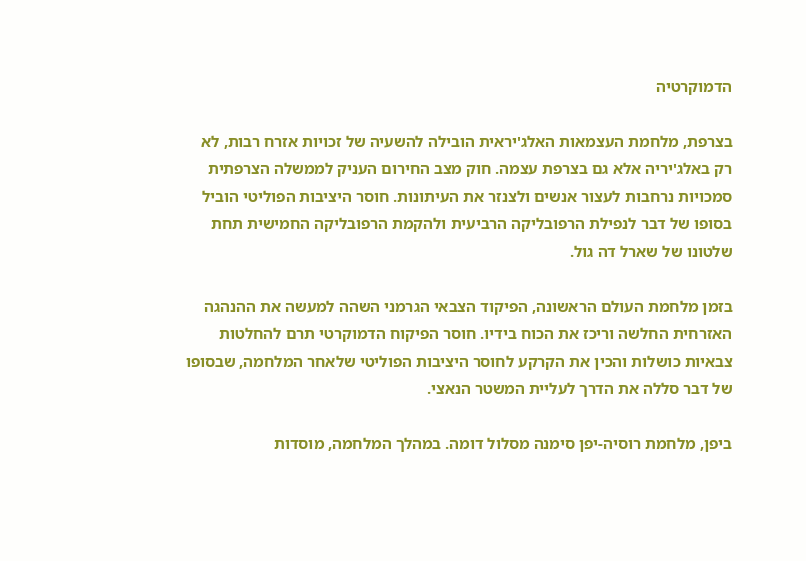הדמוקרטיה

בצרפת, מלחמת העצמאות האלג'יראית הובילה להשעיה של זכויות אזרח רבות, לא רק באלג'יריה אלא גם בצרפת עצמה. חוק מצב החירום העניק לממשלה הצרפתית סמכויות נרחבות לעצור אנשים ולצנזר את העיתונות. חוסר היציבות הפוליטי הוביל בסופו של דבר לנפילת הרפובליקה הרביעית ולהקמת הרפובליקה החמישית תחת שלטונו של שארל דה גול.

בזמן מלחמת העולם הראשונה, הפיקוד הצבאי הגרמני השהה למעשה את ההנהגה האזרחית החלשה וריכז את הכוח בידיו. חוסר הפיקוח הדמוקרטי תרם להחלטות צבאיות כושלות והכין את הקרקע לחוסר היציבות הפוליטי שלאחר המלחמה, שבסופו של דבר סללה את הדרך לעליית המשטר הנאצי.

ביפן, מלחמת רוסיה-יפן סימנה מסלול דומה. במהלך המלחמה, מוסדות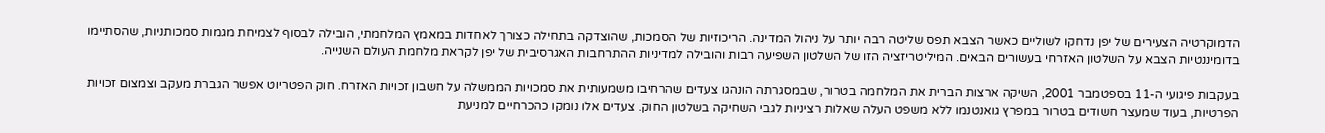הדמוקרטיה הצעירים של יפן נדחקו לשוליים כאשר הצבא תפס שליטה רבה יותר על ניהול המדינה. הריכוזיות של הסמכות, שהוצדקה בתחילה כצורך לאחדות במאמץ המלחמתי, הובילה לבסוף לצמיחת מגמות סמכותניות, שהסתיימו בדומיננטיות הצבא על השלטון האזרחי בעשורים הבאים. המיליטריזציה הזו של השלטון השפיעה רבות והובילה למדיניות ההתרחבות האגרסיבית של יפן לקראת מלחמת העולם השנייה.

בעקבות פיגועי ה-11 בספטמבר 2001, השיקה ארצות הברית את המלחמה בטרור, שבמסגרתה הונהגו צעדים שהרחיבו משמעותית את סמכויות הממשלה על חשבון זכויות האזרח. חוק הפטריוט אפשר הגברת מעקב וצמצום זכויות הפרטיות, בעוד שמעצר חשודים בטרור במפרץ גואנטנמו ללא משפט העלה שאלות רציניות לגבי השחיקה בשלטון החוק. צעדים אלו נומקו כהכרחיים למניעת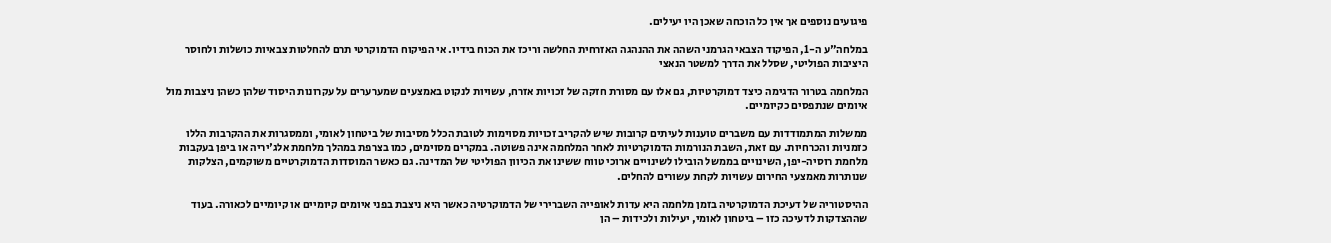פיגועים נוספים אך אין כל הוכחה שאכן היו יעילים.

במלחה"ע ה-1, הפיקוד הצבאי הגרמני השהה את ההנהגה האזרחית החלשה וריכז את הכוח בידיו. אי הפיקוח הדמוקרטי תרם להחלטות צבאיות כושלות ולחוסר היציבות הפוליטי, שסלל את הדרך למשטר הנאצי

המלחמה בטרור הדגימה כיצד דמוקרטיות, גם אלו עם מסורת חזקה של זכויות אזרח, עשויות לנקוט באמצעים שמערערים על עקרונות היסוד שלהן כשהן ניצבות מול איומים שנתפסים כקיומיים.

ממשלות המתמודדות עם משברים טוענות לעיתים קרובות שיש להקריב זכויות מסוימות לטובת הכלל מסיבות של ביטחון לאומי, וממסגרות את ההקרבות הללו כזמניות והכרחיות. עם זאת, השבת הנורמות הדמוקרטיות לאחר המלחמה אינה פשוטה. במקרים מסוימים, כמו בצרפת במהלך מלחמת אלג'יריה או ביפן בעקבות מלחמת רוסיה-יפן, השינויים בממשל הובילו לשינויים ארוכי טווח ששינו את הכיוון הפוליטי של המדינה. גם כאשר המוסדות הדמוקרטיים משוקמים, הצלקות שנותרות מאמצעי החירום עשויות לקחת עשורים להחלים.

ההיסטוריה של דעיכת הדמוקרטיה בזמן מלחמה היא עדות לאופייה השברירי של הדמוקרטיה כאשר היא ניצבת בפני איומים קיומיים או קיומיים לכאורה. בעוד שההצדקות לדעיכה כזו – ביטחון לאומי, יעילות ולכידות – הן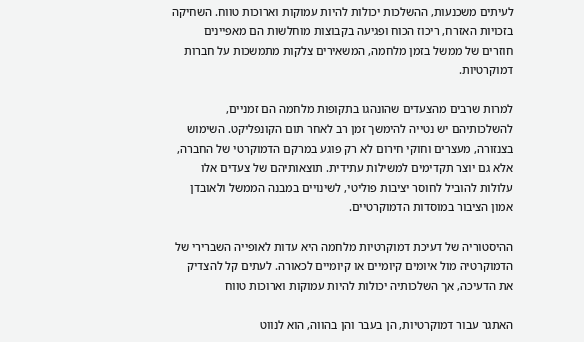לעיתים משכנעות, ההשלכות יכולות להיות עמוקות וארוכות טווח. השחיקה בזכויות האזרח, ריכוז הכוח ופגיעה בקבוצות מוחלשות הם מאפיינים חוזרים של ממשל בזמן מלחמה, המשאירים צלקות מתמשכות על חברות דמוקרטיות.

למרות שרבים מהצעדים שהונהגו בתקופות מלחמה הם זמניים, להשלכותיהם יש נטייה להימשך זמן רב לאחר תום הקונפליקט. השימוש בצנזורה, מעצרים וחוקי חירום לא רק פוגע במרקם הדמוקרטי של החברה, אלא גם יוצר תקדימים למשילות עתידית. תוצאותיהם של צעדים אלו עלולות להוביל לחוסר יציבות פוליטי, לשינויים במבנה הממשל ולאובדן אמון הציבור במוסדות הדמוקרטיים.

ההיסטוריה של דעיכת דמוקרטיות מלחמה היא עדות לאופייה השברירי של הדמוקרטיה מול איומים קיומיים או קיומיים לכאורה. לעתים קל להצדיק את הדעיכה, אך השלכותיה יכולות להיות עמוקות וארוכות טווח

האתגר עבור דמוקרטיות, הן בעבר והן בהווה, הוא לנווט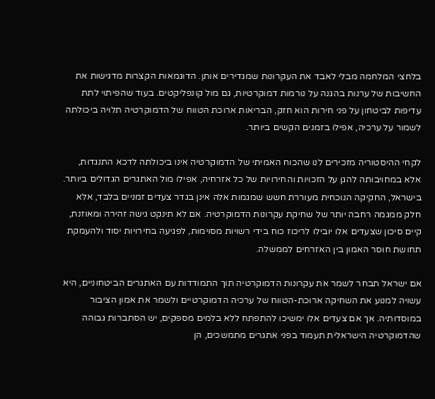בלחצי המלחמה מבלי לאבד את העקרונות שמגדירים אותן. הדוגמאות הקצרות מדגישות את החשיבות של ערנות בהגנה על נורמות דמוקרטיות, גם מול קונפליקטים. בעוד שהפיתוי לתת עדיפות לביטחון על פני חירות הוא חזק, הבריאות ארוכת הטווח של הדמוקרטיה תלויה ביכולתה לשמור על ערכיה, אפילו בזמנים הקשים ביותר.

לקחי ההיסטוריה מזכירים לנו שהכוח האמיתי של הדמוקרטיה אינו ביכולתה לדכא התנגדות, אלא במחויבותה להגן על הזכויות והחירויות של כל אזרחיה, אפילו מול האתגרים הגדולים ביותר. בישראל, החקיקה הנוכחית מעוררת חשש שמגמות אלה אינן בגדר צעדים זמניים בלבד, אלא חלק ממגמה רחבה יותר של שחיקת עקרונות הדמוקרטיה. אם לא תינקט גישה זהירה ומאוזנת, קיים סיכון שצעדים אלו יובילו לריכוז כוח בידי רשויות מסוימות, לפגיעה בחירויות יסוד ולהעמקת תחושת חוסר האמון בין האזרחים לממשלה.

אם ישראל תבחר לשמר את עקרונות הדמוקרטיה תוך התמודדות עם האתגרים הביטחוניים, היא עשויה למנוע את השחיקה ארוכת-הטווח של ערכיה הדמוקרטיים ולשמר את אמון הציבור במוסדותיה. אך אם צעדים אלו ימשיכו להתפתח ללא בלמים מספקים, יש הסתברות גבוהה שהדמוקרטיה הישראלית תעמוד בפני אתגרים מתמשכים, הן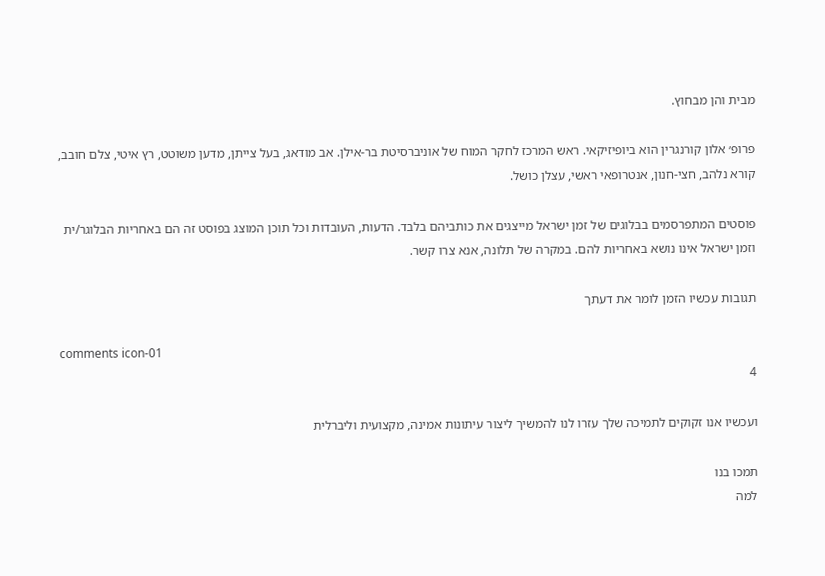מבית והן מבחוץ.

פרופ׳ אלון קורנגרין הוא ביופיזיקאי. ראש המרכז לחקר המוח של אוניברסיטת בר-אילן. אב מודאג, בעל צייתן, מדען משוטט, רץ איטי, צלם חובב, קורא נלהב, חצי-חנון, אנטרופאי ראשי, עצלן כושל.

פוסטים המתפרסמים בבלוגים של זמן ישראל מייצגים את כותביהם בלבד. הדעות, העובדות וכל תוכן המוצג בפוסט זה הם באחריות הבלוגר/ית וזמן ישראל אינו נושא באחריות להם. במקרה של תלונה, אנא צרו קשר.

תגובות עכשיו הזמן לומר את דעתך

comments icon-01
4

ועכשיו אנו זקוקים לתמיכה שלך עזרו לנו להמשיך ליצור עיתונות אמינה, מקצועית וליברלית

תמכו בנו
למה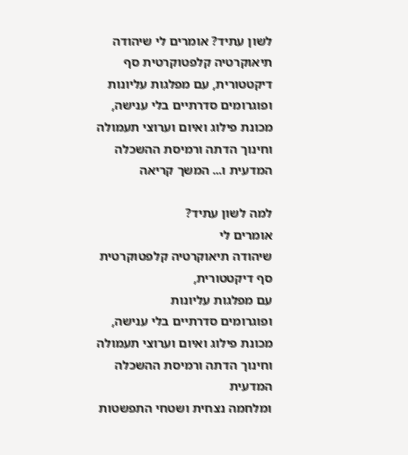לשון עתיד? אומרים לי שיהודה תיאוקרטיה קלפטוקרטית סף דיקטטורית, עם מפלגות עליונות ופוגרומים סדרתיים בלי ענישה, מכונת פילוג ואיום וערוצי תעמולה וחינוך הדתה ורמיסת ההשכלה המדעית ו... המשך קריאה

למה לשון עתיד?
אומרים לי
שיהודה תיאוקרטיה קלפטוקרטית
סף דיקטטורית,
עם מפלגות עליונות
ופוגרומים סדרתיים בלי ענישה,
מכונת פילוג ואיום וערוצי תעמולה
וחינוך הדתה ורמיסת ההשכלה המדעית
ומלחמה נצחית ושטחי התפשטות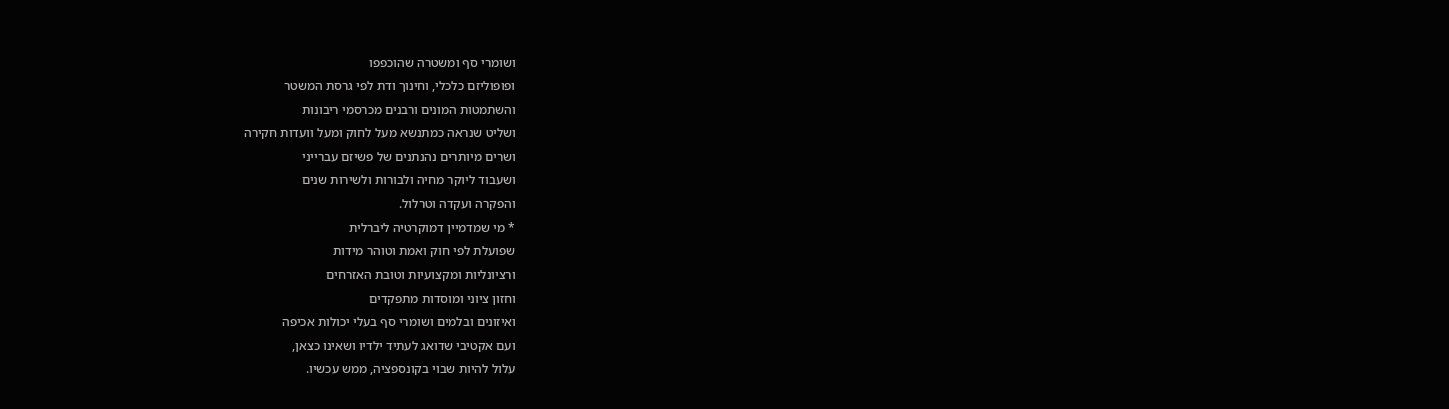ושומרי סף ומשטרה שהוכפפו
ופופוליזם כלכלי, וחינוך ודת לפי גרסת המשטר
והשתמטות המונים ורבנים מכרסמי ריבונות
ושליט שנראה כמתנשא מעל לחוק ומעל וועדות חקירה
ושרים מיותרים נהנתנים של פשיזם עברייני
ושעבוד ליוקר מחיה ולבורות ולשירות שנים
והפקרה ועקדה וטרלול.
* מי שמדמיין דמוקרטיה ליברלית
שפועלת לפי חוק ואמת וטוהר מידות
ורציונליות ומקצועיות וטובת האזרחים
וחזון ציוני ומוסדות מתפקדים
ואיזונים ובלמים ושומרי סף בעלי יכולות אכיפה
ועם אקטיבי שדואג לעתיד ילדיו ושאינו כצאן,
עלול להיות שבוי בקונספציה, ממש עכשיו.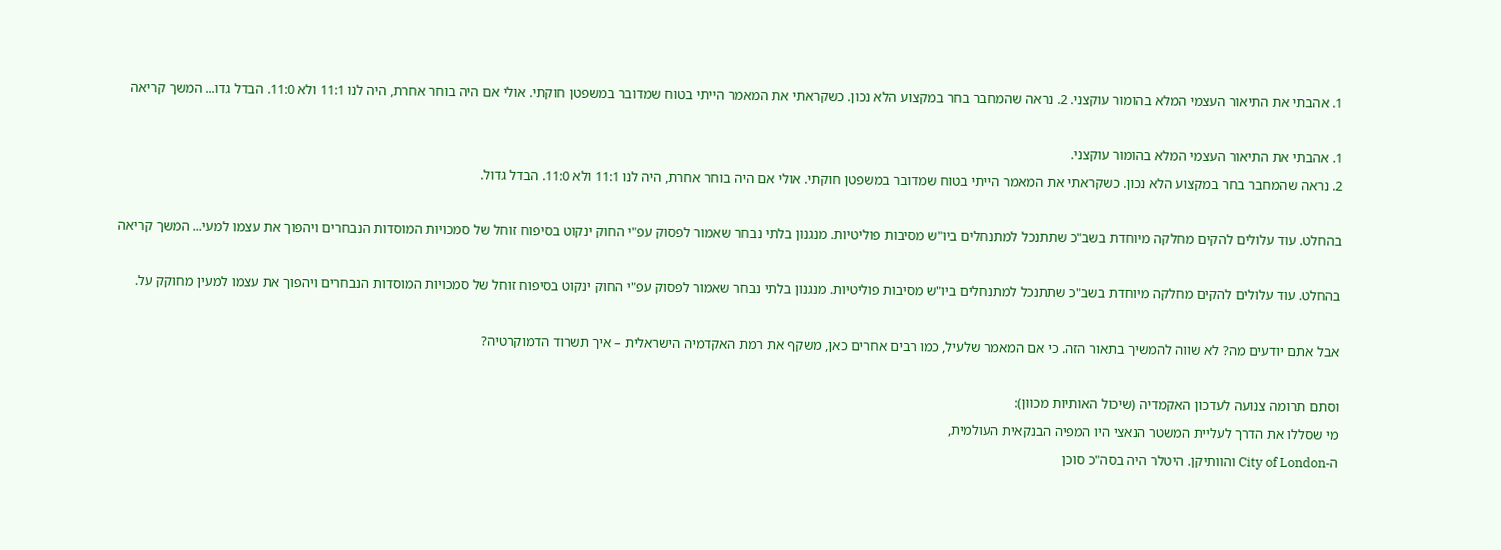1. אהבתי את התיאור העצמי המלא בהומור עוקצני. 2. נראה שהמחבר בחר במקצוע הלא נכון. כשקראתי את המאמר הייתי בטוח שמדובר במשפטן חוקתי. אולי אם היה בוחר אחרת, היה לנו 11:1 ולא 11:0. הבדל גדו... המשך קריאה

1. אהבתי את התיאור העצמי המלא בהומור עוקצני.
2. נראה שהמחבר בחר במקצוע הלא נכון. כשקראתי את המאמר הייתי בטוח שמדובר במשפטן חוקתי. אולי אם היה בוחר אחרת, היה לנו 11:1 ולא 11:0. הבדל גדול.

בהחלט. עוד עלולים להקים מחלקה מיוחדת בשב"כ שתתנכל למתנחלים ביו"ש מסיבות פוליטיות. מנגנון בלתי נבחר שאמור לפסוק עפ"י החוק ינקוט בסיפוח זוחל של סמכויות המוסדות הנבחרים ויהפוך את עצמו למעי... המשך קריאה

בהחלט. עוד עלולים להקים מחלקה מיוחדת בשב"כ שתתנכל למתנחלים ביו"ש מסיבות פוליטיות. מנגנון בלתי נבחר שאמור לפסוק עפ"י החוק ינקוט בסיפוח זוחל של סמכויות המוסדות הנבחרים ויהפוך את עצמו למעין מחוקק על.

אבל אתם יודעים מה? לא שווה להמשיך בתאור הזה. כי אם המאמר שלעיל, כמו רבים אחרים כאן, משקף את רמת האקדמיה הישראלית – איך תשרוד הדמוקרטיה?

וסתם תרומה צנועה לעדכון האקמדיה (שיכול האותיות מכוון):
מי שסללו את הדרך לעליית המשטר הנאצי היו המפיה הבנקאית העולמית,
ה-City of London והוותיקן. היטלר היה בסה"כ סוכן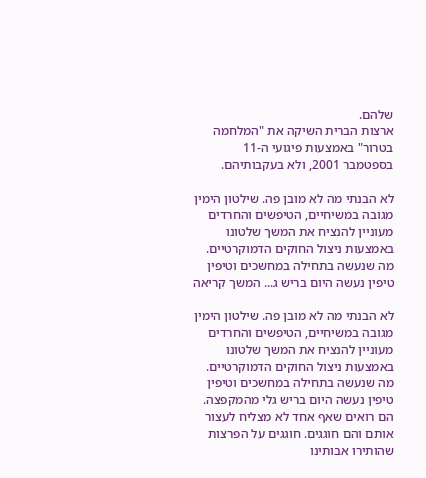שלהם.
ארצות הברית השיקה את "המלחמה בטרור" באמצעות פיגועי ה-11 בספטמבר 2001, ולא בעקבותיהם.

לא הבנתי מה לא מובן פה. שילטון הימין מגובה במשיחיים, הטיפשים והחרדים מעוניין להנציח את המשך שלטונו באמצעות ניצול החוקים הדמוקרטיים. מה שנעשה בתחילה במחשכים וטיפין טיפין נעשה היום בריש ג... המשך קריאה

לא הבנתי מה לא מובן פה. שילטון הימין מגובה במשיחיים, הטיפשים והחרדים מעוניין להנציח את המשך שלטונו באמצעות ניצול החוקים הדמוקרטיים. מה שנעשה בתחילה במחשכים וטיפין טיפין נעשה היום בריש גלי מהמקפצה. הם רואים שאף אחד לא מצליח לעצור אותם והם חוגגים. חוגגים על הפרצות שהותירו אבותינו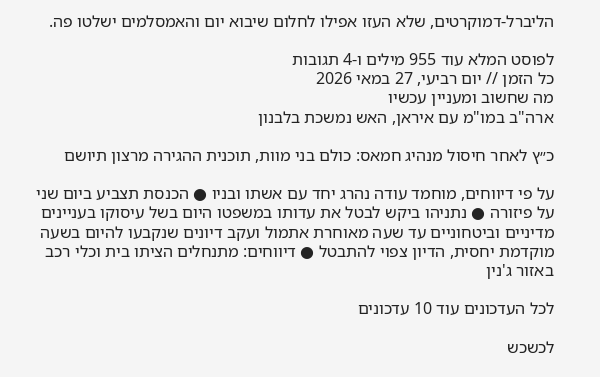הליברל-דמוקרטים, שלא העזו אפילו לחלום שיבוא יום והאמסלמים ישלטו פה.

לפוסט המלא עוד 955 מילים ו-4 תגובות
כל הזמן // יום רביעי, 27 במאי 2026
מה שחשוב ומעניין עכשיו
ארה"ב במו"מ עם איראן, האש נמשכת בלבנון

כ״ץ לאחר חיסול מנהיג חמאס: כולם בני מוות, תוכנית ההגירה מרצון תיושם

על פי דיווחים, מוחמד עודה נהרג יחד עם אשתו ובניו ● הכנסת תצביע ביום שני על פיזורה ● נתניהו ביקש לבטל את עדותו במשפטו היום בשל עיסוקו בעניינים מדיניים וביטחוניים עד שעה מאוחרת אתמול ועקב דיונים שנקבעו להיום בשעה מוקדמת יחסית, הדיון צפוי להתבטל ● דיווחים: מתנחלים הציתו בית וכלי רכב באזור ג'נין

לכל העדכונים עוד 10 עדכונים

לכשכש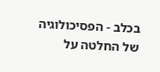בכלב - הפסיכולוגיה של החלטה על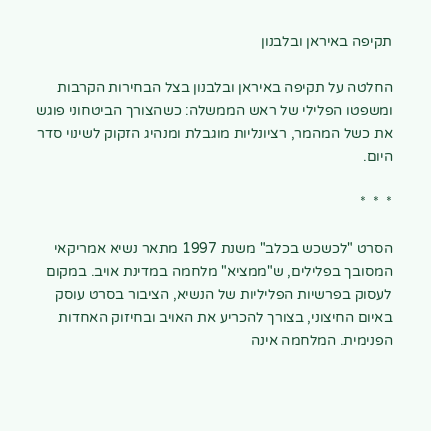תקיפה באיראן ובלבנון

החלטה על תקיפה באיראן ובלבנון בצל הבחירות הקרבות ומשפטו הפלילי של ראש הממשלה: כשהצורך הביטחוני פוגש את כשל המהמר, רציונליות מוגבלת ומנהיג הזקוק לשינוי סדר היום.

*  *  *

הסרט "לכשכש בכלב" משנת 1997 מתאר נשיא אמריקאי המסובך בפלילים, ש"ממציא" מלחמה במדינת אויב. במקום לעסוק בפרשיות הפליליות של הנשיא, הציבור בסרט עוסק באיום החיצוני, בצורך להכריע את האויב ובחיזוק האחדות הפנימית. המלחמה אינה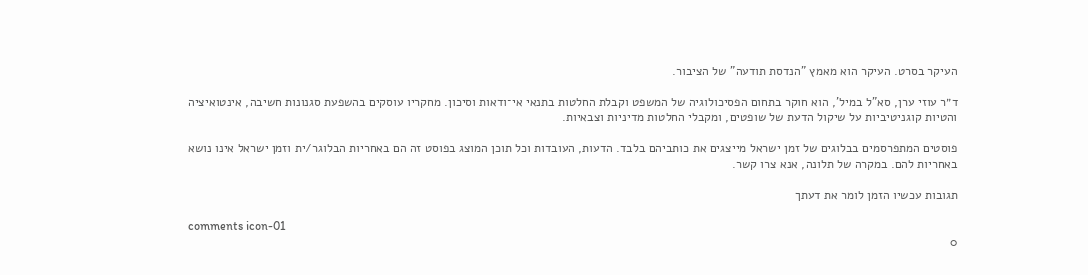העיקר בסרט. העיקר הוא מאמץ "הנדסת תודעה" של הציבור.

ד״ר עוזי ערן, סא"ל במיל', הוא חוקר בתחום הפסיכולוגיה של המשפט וקבלת החלטות בתנאי אי־ודאות וסיכון. מחקריו עוסקים בהשפעת סגנונות חשיבה, אינטואיציה והטיות קוגניטיביות על שיקול הדעת של שופטים, ומקבלי החלטות מדיניות וצבאיות.

פוסטים המתפרסמים בבלוגים של זמן ישראל מייצגים את כותביהם בלבד. הדעות, העובדות וכל תוכן המוצג בפוסט זה הם באחריות הבלוגר/ית וזמן ישראל אינו נושא באחריות להם. במקרה של תלונה, אנא צרו קשר.

תגובות עכשיו הזמן לומר את דעתך

comments icon-01
0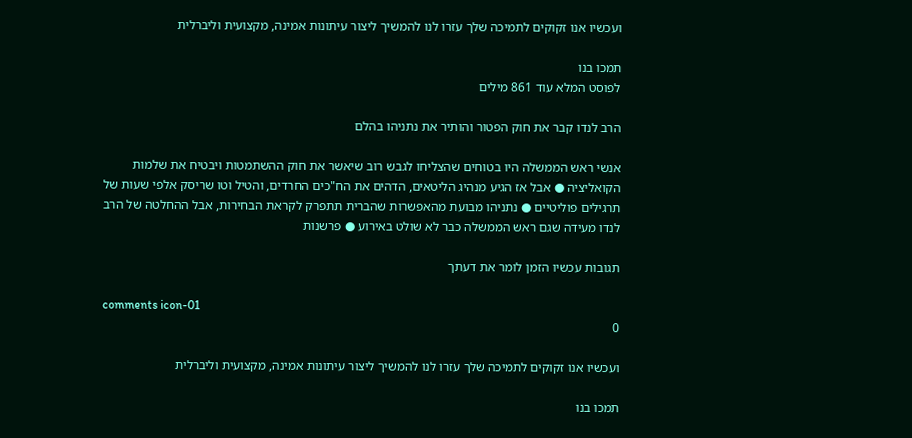ועכשיו אנו זקוקים לתמיכה שלך עזרו לנו להמשיך ליצור עיתונות אמינה, מקצועית וליברלית

תמכו בנו
לפוסט המלא עוד 861 מילים

הרב לנדו קבר את חוק הפטור והותיר את נתניהו בהלם

אנשי ראש הממשלה היו בטוחים שהצליחו לגבש רוב שיאשר את חוק ההשתמטות ויבטיח את שלמות הקואליציה ● אבל אז הגיע מנהיג הליטאים, הדהים את הח"כים החרדים, והטיל וטו שריסק אלפי שעות של תרגילים פוליטיים ● נתניהו מבועת מהאפשרות שהברית תתפרק לקראת הבחירות, אבל ההחלטה של הרב לנדו מעידה שגם ראש הממשלה כבר לא שולט באירוע ● פרשנות

תגובות עכשיו הזמן לומר את דעתך

comments icon-01
0

ועכשיו אנו זקוקים לתמיכה שלך עזרו לנו להמשיך ליצור עיתונות אמינה, מקצועית וליברלית

תמכו בנו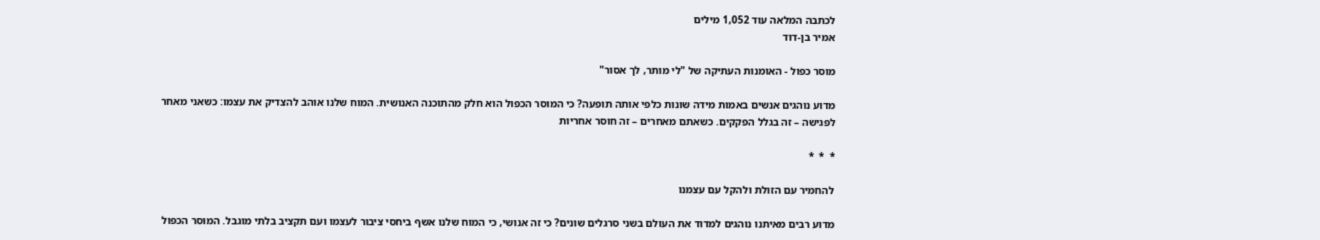לכתבה המלאה עוד 1,052 מילים
אמיר בן-דוד

מוסר כפול - האומנות העתיקה של "לי מותר, לך אסור"

מדוע נוהגים אנשים באמות מידה שונות כלפי אותה תופעה? כי המוסר הכפול הוא חלק מהתוכנה האנושית. המוח שלנו אוהב להצדיק את עצמו: כשאני מאחר לפגישה – זה בגלל הפקקים. כשאתם מאחרים – זה חוסר אחריות

*  *  *

להחמיר עם הזולת ולהקל עם עצמנו

מדוע רבים מאיתנו נוהגים למדוד את העולם בשני סרגלים שונים? כי זה אנושי, כי המוח שלנו אשף ביחסי ציבור לעצמו ועם תקציב בלתי מוגבל. המוסר הכפול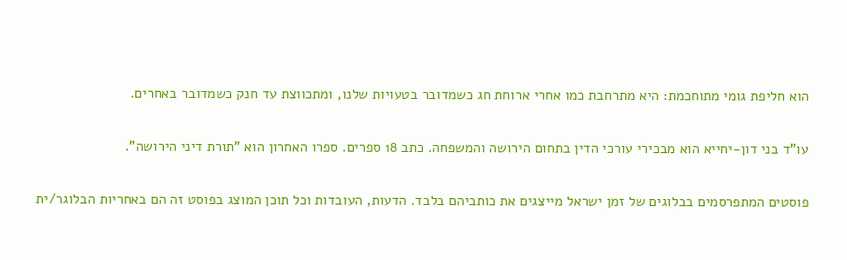הוא חליפת גומי מתוחכמת: היא מתרחבת כמו אחרי ארוחת חג כשמדובר בטעויות שלנו, ומתכווצת עד חנק כשמדובר באחרים.

עו"ד בני דון-יחייא הוא מבכירי עורכי הדין בתחום הירושה והמשפחה. כתב 18 ספרים. ספרו האחרון הוא "תורת דיני הירושה".

פוסטים המתפרסמים בבלוגים של זמן ישראל מייצגים את כותביהם בלבד. הדעות, העובדות וכל תוכן המוצג בפוסט זה הם באחריות הבלוגר/ית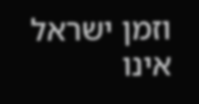וזמן ישראל אינו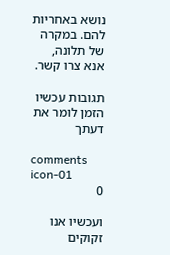נושא באחריות להם. במקרה של תלונה, אנא צרו קשר.

תגובות עכשיו הזמן לומר את דעתך

comments icon-01
0

ועכשיו אנו זקוקים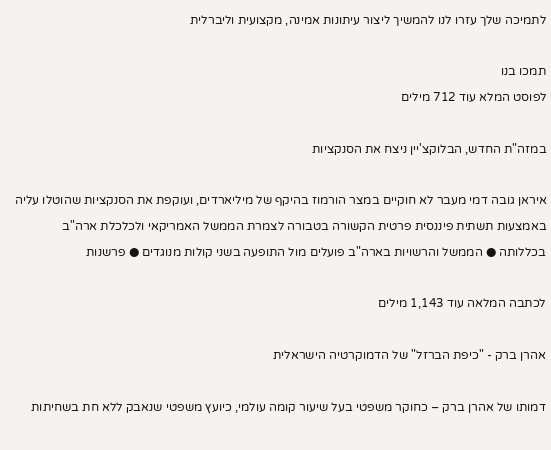לתמיכה שלך עזרו לנו להמשיך ליצור עיתונות אמינה, מקצועית וליברלית

תמכו בנו
לפוסט המלא עוד 712 מילים

במזה"ת החדש, הבלוקצ'יין ניצח את הסנקציות

איראן גובה דמי מעבר לא חוקיים במצר הורמוז בהיקף של מיליארדים, ועוקפת את הסנקציות שהוטלו עליה באמצעות תשתית פיננסית פרטית הקשורה בטבורה לצמרת הממשל האמריקאי ולכלכלת ארה"ב בכללותה ● הממשל והרשויות בארה"ב פועלים מול התופעה בשני קולות מנוגדים ● פרשנות

לכתבה המלאה עוד 1,143 מילים

אהרן ברק - "כיפת הברזל" של הדמוקרטיה הישראלית

דמותו של אהרן ברק – כחוקר משפטי בעל שיעור קומה עולמי, כיועץ משפטי שנאבק ללא חת בשחיתות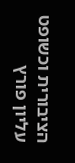הציבורית וכשופט עליון פורץ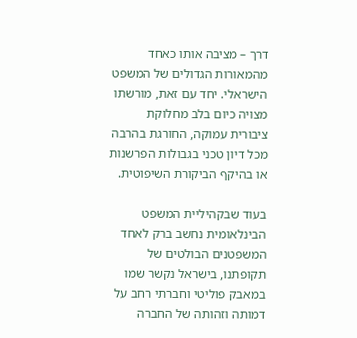דרך – מציבה אותו כאחד מהמאורות הגדולים של המשפט הישראלי. יחד עם זאת, מורשתו מצויה כיום בלב מחלוקת ציבורית עמוקה, החורגת בהרבה מכל דיון טכני בגבולות הפרשנות או בהיקף הביקורת השיפוטית.

בעוד שבקהיליית המשפט הבינלאומית נחשב ברק לאחד המשפטנים הבולטים של תקופתנו, בישראל נקשר שמו במאבק פוליטי וחברתי רחב על דמותה וזהותה של החברה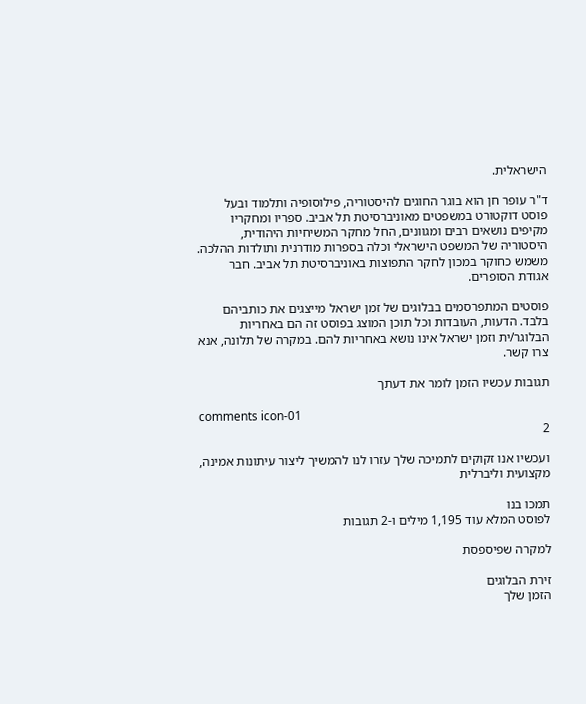הישראלית.

ד"ר עופר חן הוא בוגר החוגים להיסטוריה, פילוסופיה ותלמוד ובעל פוסט דוקטורט במשפטים מאוניברסיטת תל אביב. ספריו ומחקריו מקיפים נושאים רבים ומגוונים, החל מחקר המשיחיות היהודית, היסטוריה של המשפט הישראלי וכלה בספרות מודרנית ותולדות ההלכה. משמש כחוקר במכון לחקר התפוצות באוניברסיטת תל אביב. חבר אגודת הסופרים.

פוסטים המתפרסמים בבלוגים של זמן ישראל מייצגים את כותביהם בלבד. הדעות, העובדות וכל תוכן המוצג בפוסט זה הם באחריות הבלוגר/ית וזמן ישראל אינו נושא באחריות להם. במקרה של תלונה, אנא צרו קשר.

תגובות עכשיו הזמן לומר את דעתך

comments icon-01
2

ועכשיו אנו זקוקים לתמיכה שלך עזרו לנו להמשיך ליצור עיתונות אמינה, מקצועית וליברלית

תמכו בנו
לפוסט המלא עוד 1,195 מילים ו-2 תגובות

למקרה שפיספסת

זירת הבלוגים
הזמן שלך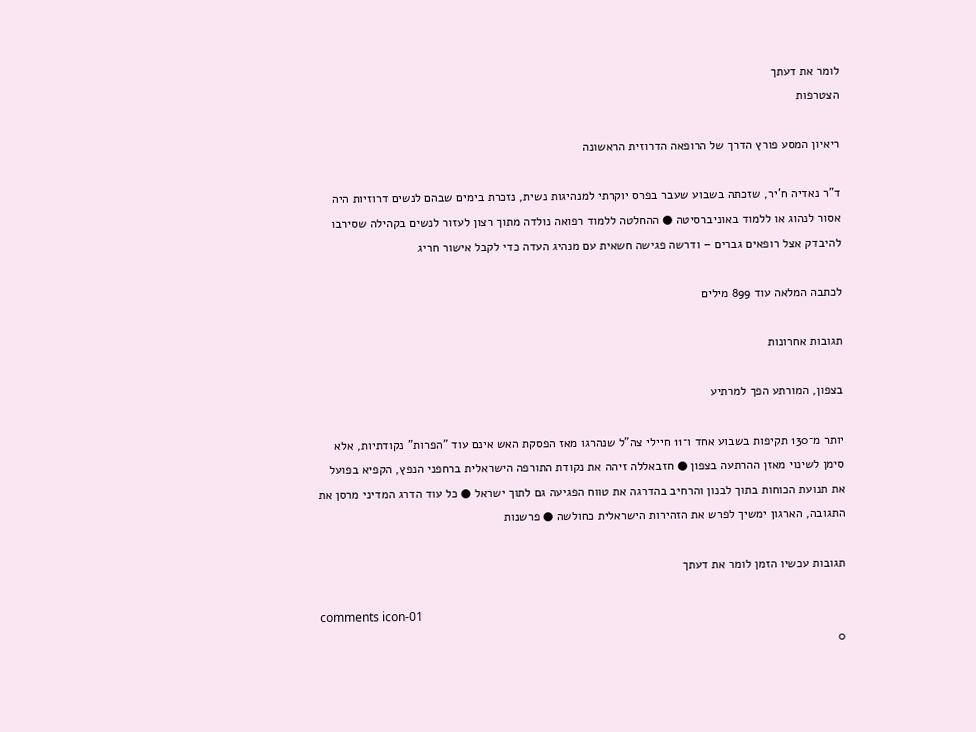לומר את דעתך
הצטרפות

ריאיון המסע פורץ הדרך של הרופאה הדרוזית הראשונה

ד"ר נאדיה ח'יר, שזכתה בשבוע שעבר בפרס יוקרתי למנהיגות נשית, נזכרת בימים שבהם לנשים דרוזיות היה אסור לנהוג או ללמוד באוניברסיטה ● ההחלטה ללמוד רפואה נולדה מתוך רצון לעזור לנשים בקהילה שסירבו להיבדק אצל רופאים גברים – ודרשה פגישה חשאית עם מנהיג העדה כדי לקבל אישור חריג

לכתבה המלאה עוד 899 מילים

תגובות אחרונות

בצפון, המורתע הפך למרתיע

יותר מ־130 תקיפות בשבוע אחד ו־11 חיילי צה"ל שנהרגו מאז הפסקת האש אינם עוד "הפרות" נקודתיות, אלא סימן לשינוי מאזן ההרתעה בצפון ● חזבאללה זיהה את נקודת התורפה הישראלית ברחפני הנפץ, הקפיא בפועל את תנועת הכוחות בתוך לבנון והרחיב בהדרגה את טווח הפגיעה גם לתוך ישראל ● כל עוד הדרג המדיני מרסן את התגובה, הארגון ימשיך לפרש את הזהירות הישראלית כחולשה ● פרשנות

תגובות עכשיו הזמן לומר את דעתך

comments icon-01
0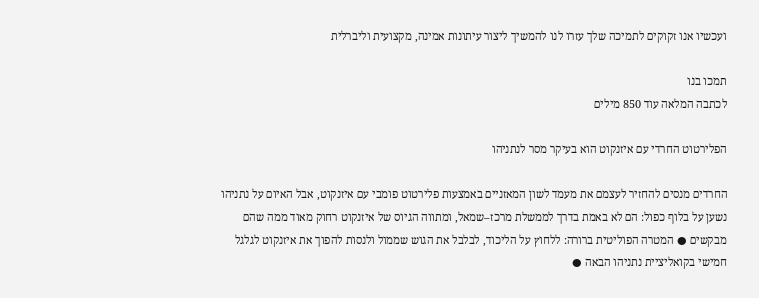ועכשיו אנו זקוקים לתמיכה שלך עזרו לנו להמשיך ליצור עיתונות אמינה, מקצועית וליברלית

תמכו בנו
לכתבה המלאה עוד 850 מילים

הפלירטוט החרדי עם איזנקוט הוא בעיקר מסר לנתניהו

החרדים מנסים להחזיר לעצמם את מעמד לשון המאזניים באמצעות פלירטוט פומבי עם איזנקוט, אבל האיום על נתניהו נשען על בלוף כפול: הם לא באמת בדרך לממשלת מרכז–שמאל, ומתווה הגיוס של איזנקוט רחוק מאוד ממה שהם מבקשים ● המטרה הפוליטית ברורה: ללחוץ על הליכוד, לבלבל את הגוש שממול ולנסות להפוך את איזנקוט לגלגל חמישי בקואליציית נתניהו הבאה ●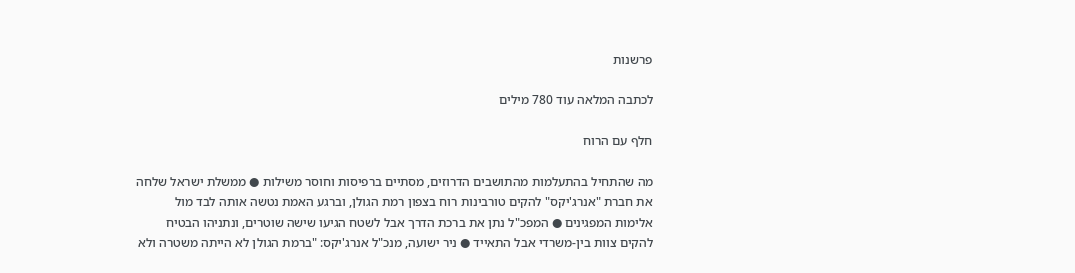פרשנות

לכתבה המלאה עוד 780 מילים

חלף עם הרוח

מה שהתחיל בהתעלמות מהתושבים הדרוזים, מסתיים ברפיסות וחוסר משילות ● ממשלת ישראל שלחה את חברת "אנרג'יקס" להקים טורבינות רוח בצפון רמת הגולן, וברגע האמת נטשה אותה לבד מול אלימות המפגינים ● המפכ"ל נתן את ברכת הדרך אבל לשטח הגיעו שישה שוטרים, ונתניהו הבטיח להקים צוות בין-משרדי אבל התאייד ● ניר ישועה, מנכ"ל אנרג'יקס: "ברמת הגולן לא הייתה משטרה ולא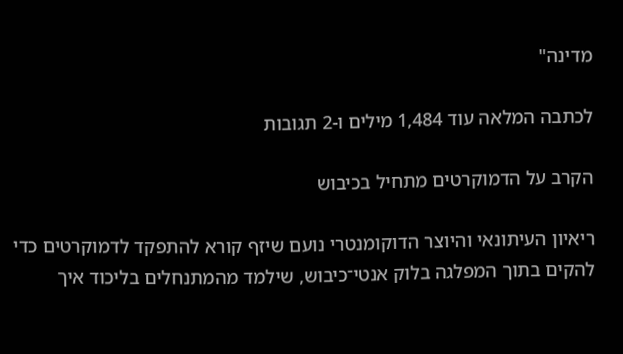מדינה"

לכתבה המלאה עוד 1,484 מילים ו-2 תגובות

הקרב על הדמוקרטים מתחיל בכיבוש

ריאיון העיתונאי והיוצר הדוקומנטרי נועם שיזף קורא להתפקד לדמוקרטים כדי להקים בתוך המפלגה בלוק אנטי־כיבוש, שילמד מהמתנחלים בליכוד איך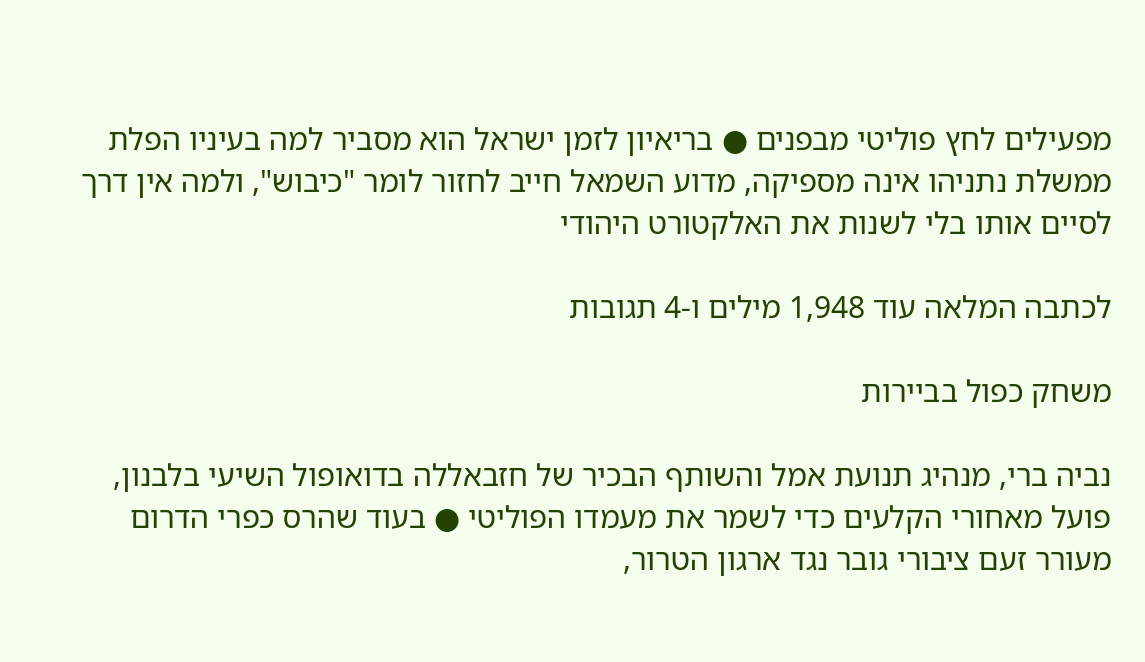מפעילים לחץ פוליטי מבפנים ● בריאיון לזמן ישראל הוא מסביר למה בעיניו הפלת ממשלת נתניהו אינה מספיקה, מדוע השמאל חייב לחזור לומר "כיבוש", ולמה אין דרך לסיים אותו בלי לשנות את האלקטורט היהודי

לכתבה המלאה עוד 1,948 מילים ו-4 תגובות

משחק כפול בביירות

נביה ברי, מנהיג תנועת אמל והשותף הבכיר של חזבאללה בדואופול השיעי בלבנון, פועל מאחורי הקלעים כדי לשמר את מעמדו הפוליטי ● בעוד שהרס כפרי הדרום מעורר זעם ציבורי גובר נגד ארגון הטרור,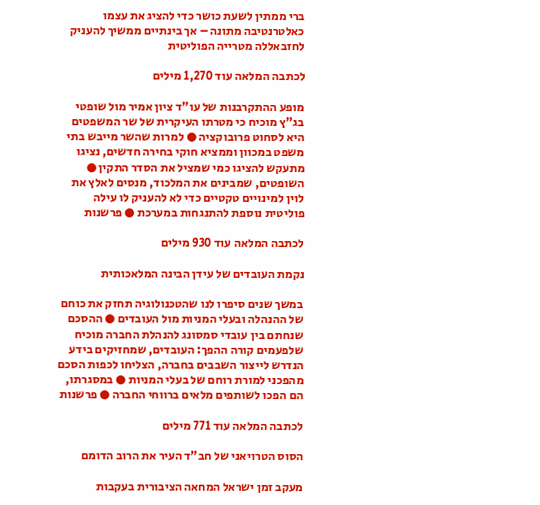ברי ממתין לשעת כושר כדי להציג את עצמו כאלטרנטיבה מתונה – אך בינתיים ממשיך להעניק לחזבאללה מטרייה הפוליטית

לכתבה המלאה עוד 1,270 מילים

מופע ההתקרבנות של עו"ד ציון אמיר מול שופטי בג"ץ מוכיח כי מטרתו העיקרית של שר המשפטים היא לסחוט פרובוקציה ● למרות שהשר מייבש בתי משפט במכוון וממציא חוקי בחירה חדשים, נציגו מתעקש להציגו כמי שמציל את הסדר התקין ● השופטים, שמבינים את המלכוד, מנסים לאלץ את לוין למינויים טקטיים כדי לא להעניק לו עילה פוליטית נוספת להתנגחות במערכת ● פרשנות

לכתבה המלאה עוד 930 מילים

נקמת העובדים של עידן הבינה המלאכותית

במשך שנים סיפרו לנו שהטכנולוגיה תחזק את כוחם של ההנהלה ובעלי המניות מול העובדים ● ההסכם שנחתם בין עובדי סמסונג להנהלת החברה מוכיח שלפעמים קורה ההפך: העובדים, שמחזיקים בידע הנדרש לייצור השבבים בחברה, הצליחו לכפות הסכם מהפכני למורת רוחם של בעלי המניות ● במסגרתו, הם הפכו לשותפים מלאים ברווחי החברה ● פרשנות

לכתבה המלאה עוד 771 מילים

הסוס הטרויאני של חב"ד העיר את הרוב הדומם

מעקב זמן ישראל המחאה הציבורית בעקבות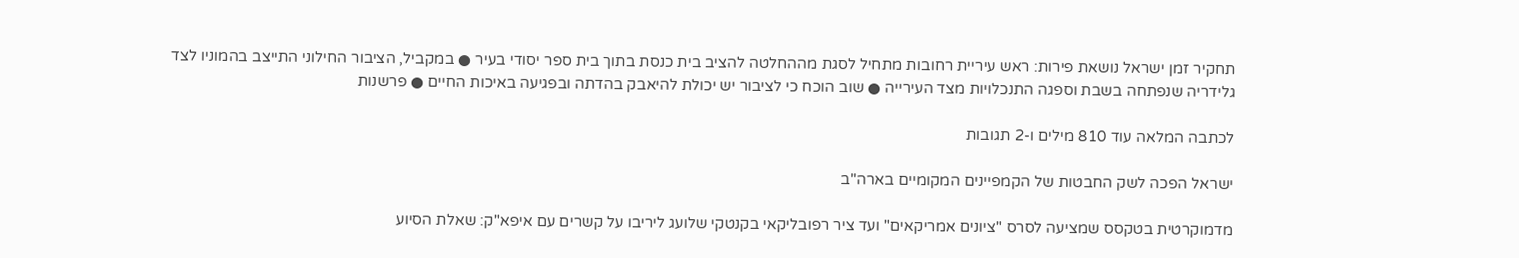תחקיר זמן ישראל נושאת פירות: ראש עיריית רחובות מתחיל לסגת מההחלטה להציב בית כנסת בתוך בית ספר יסודי בעיר ● במקביל, הציבור החילוני התייצב בהמוניו לצד גלידריה שנפתחה בשבת וספגה התנכלויות מצד העירייה ● שוב הוכח כי לציבור יש יכולת להיאבק בהדתה ובפגיעה באיכות החיים ● פרשנות

לכתבה המלאה עוד 810 מילים ו-2 תגובות

ישראל הפכה לשק החבטות של הקמפיינים המקומיים בארה"ב

מדמוקרטית בטקסס שמציעה לסרס "ציונים אמריקאים" ועד ציר רפובליקאי בקנטקי שלועג ליריבו על קשרים עם איפא"ק: שאלת הסיוע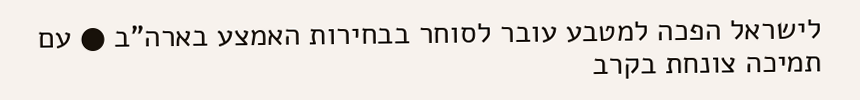לישראל הפכה למטבע עובר לסוחר בבחירות האמצע בארה"ב ● עם תמיכה צונחת בקרב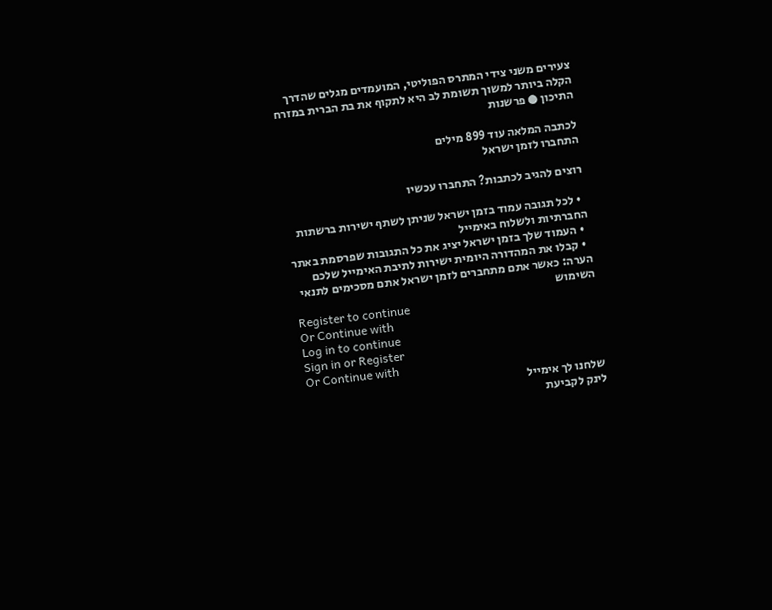צעירים משני צידי המתרס הפוליטי, המועמדים מגלים שהדרך הקלה ביותר למשוך תשומת לב היא לתקוף את בת הברית במזרח התיכון ● פרשנות

לכתבה המלאה עוד 899 מילים
התחברו לזמן ישראל

רוצים להגיב לכתבות? התחברו עכשיו

  • לכל תגובה עמוד בזמן ישראל שניתן לשתף ישירות ברשתות החברתיות ולשלוח באימייל
  • העמוד שלך בזמן ישראל יציג את כל התגובות שפרסמת באתר
  • קבלו את המהדורה היומית ישירות לתיבת האימייל שלכם
הערה: כאשר אתם מתחברים לזמן ישראל אתם מסכימים לתנאי השימוש
Register to continue
Or Continue with
Log in to continue
Sign in or Register
Or Continue with
שלחנו לך אימייל
לינק לקביעת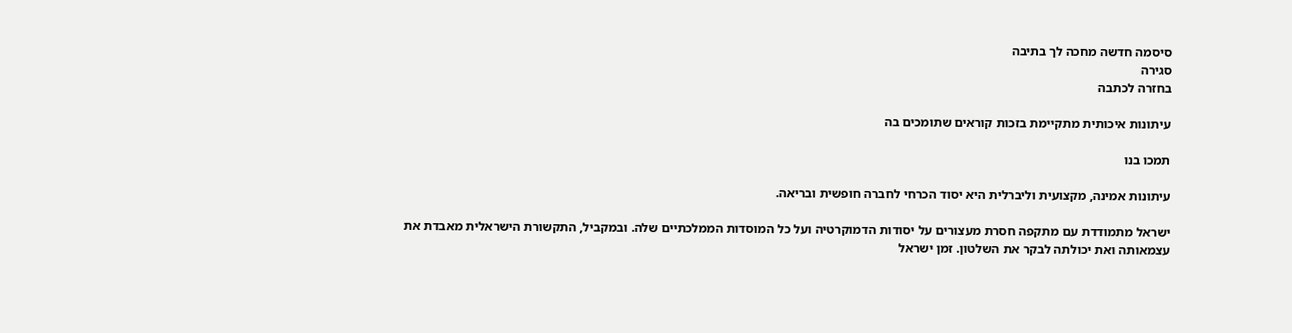סיסמה חדשה מחכה לך בתיבה
סגירה
בחזרה לכתבה

עיתונות איכותית מתקיימת בזכות קוראים שתומכים בה

תמכו בנו

עיתונות אמינה, מקצועית וליברלית היא יסוד הכרחי לחברה חופשית ובריאה.

ישראל מתמודדת עם מתקפה חסרת מעצורים על יסודות הדמוקרטיה ועל כל המוסדות הממלכתיים שלה. ובמקביל, התקשורת הישראלית מאבדת את עצמאותה ואת יכולתה לבקר את השלטון. זמן ישראל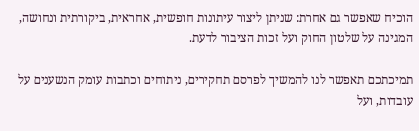הוכיח שאפשר גם אחרת: שניתן ליצור עיתונות חופשית, אחראית, ביקורתית ונחושה, המגינה על שלטון החוק ועל זכות הציבור לדעת.

תמיכתכם תאפשר לנו להמשיך לפרסם תחקירים, ניתוחים וכתבות עומק הנשענים על עובדות, ועל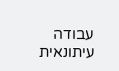עבודה עיתונאית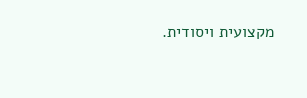מקצועית ויסודית.